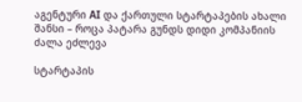აგენტური AI და ქართული სტარტაპების ახალი შანსი – როცა პატარა გუნდს დიდი კომპანიის ძალა ეძლევა

სტარტაპის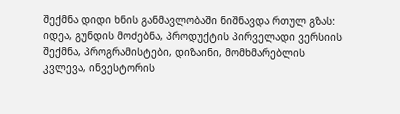შექმნა დიდი ხნის განმავლობაში ნიშნავდა რთულ გზას: იდეა, გუნდის მოძებნა, პროდუქტის პირველადი ვერსიის შექმნა, პროგრამისტები, დიზაინი, მომხმარებლის კვლევა, ინვესტორის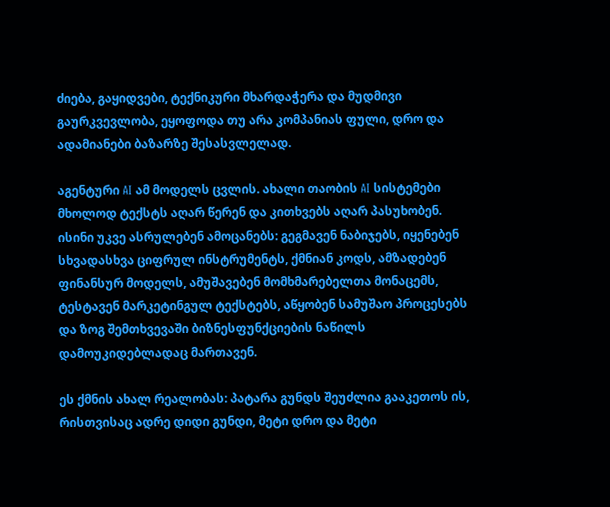ძიება, გაყიდვები, ტექნიკური მხარდაჭერა და მუდმივი გაურკვევლობა, ეყოფოდა თუ არა კომპანიას ფული, დრო და ადამიანები ბაზარზე შესასვლელად.

აგენტური AI ამ მოდელს ცვლის. ახალი თაობის AI სისტემები მხოლოდ ტექსტს აღარ წერენ და კითხვებს აღარ პასუხობენ. ისინი უკვე ასრულებენ ამოცანებს: გეგმავენ ნაბიჯებს, იყენებენ სხვადასხვა ციფრულ ინსტრუმენტს, ქმნიან კოდს, ამზადებენ ფინანსურ მოდელს, ამუშავებენ მომხმარებელთა მონაცემს, ტესტავენ მარკეტინგულ ტექსტებს, აწყობენ სამუშაო პროცესებს და ზოგ შემთხვევაში ბიზნესფუნქციების ნაწილს დამოუკიდებლადაც მართავენ.

ეს ქმნის ახალ რეალობას: პატარა გუნდს შეუძლია გააკეთოს ის, რისთვისაც ადრე დიდი გუნდი, მეტი დრო და მეტი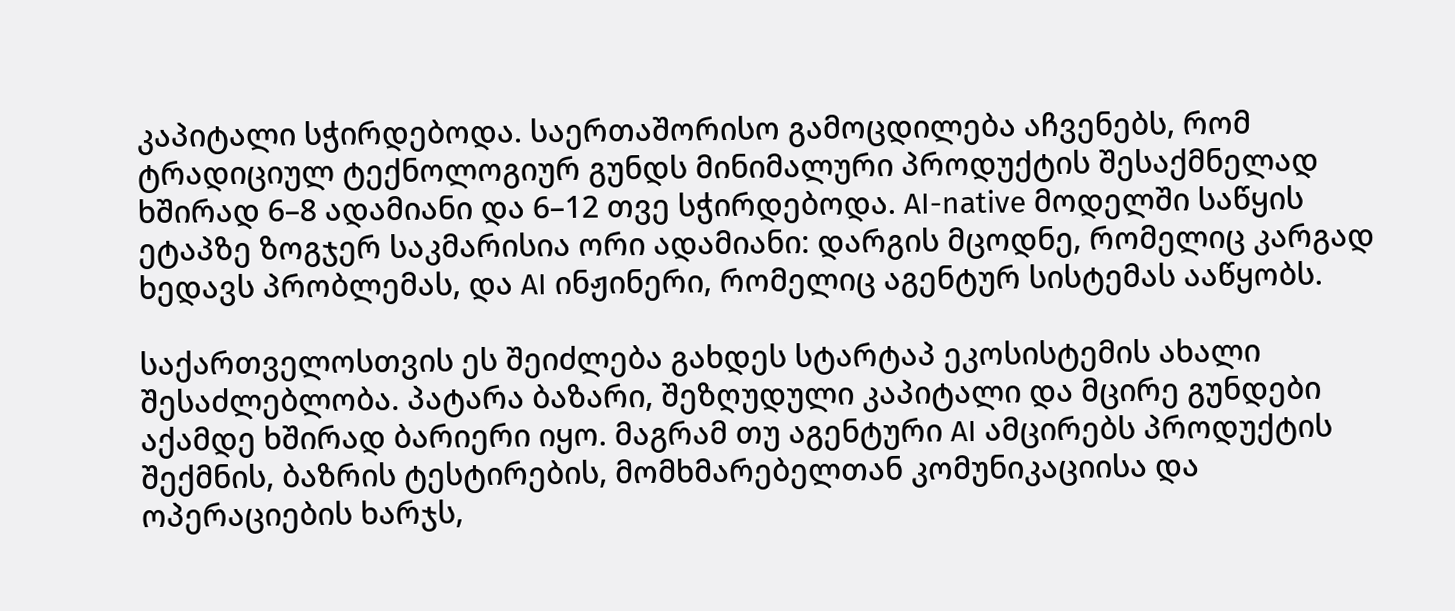კაპიტალი სჭირდებოდა. საერთაშორისო გამოცდილება აჩვენებს, რომ ტრადიციულ ტექნოლოგიურ გუნდს მინიმალური პროდუქტის შესაქმნელად ხშირად 6–8 ადამიანი და 6–12 თვე სჭირდებოდა. AI-native მოდელში საწყის ეტაპზე ზოგჯერ საკმარისია ორი ადამიანი: დარგის მცოდნე, რომელიც კარგად ხედავს პრობლემას, და AI ინჟინერი, რომელიც აგენტურ სისტემას ააწყობს.

საქართველოსთვის ეს შეიძლება გახდეს სტარტაპ ეკოსისტემის ახალი შესაძლებლობა. პატარა ბაზარი, შეზღუდული კაპიტალი და მცირე გუნდები აქამდე ხშირად ბარიერი იყო. მაგრამ თუ აგენტური AI ამცირებს პროდუქტის შექმნის, ბაზრის ტესტირების, მომხმარებელთან კომუნიკაციისა და ოპერაციების ხარჯს,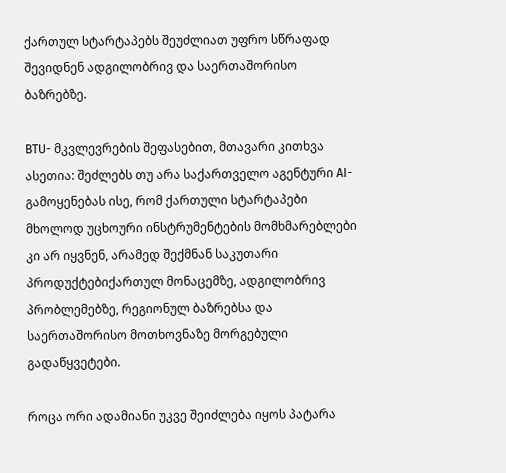ქართულ სტარტაპებს შეუძლიათ უფრო სწრაფად შევიდნენ ადგილობრივ და საერთაშორისო ბაზრებზე.

BTU- მკვლევრების შეფასებით, მთავარი კითხვა ასეთია: შეძლებს თუ არა საქართველო აგენტური AI- გამოყენებას ისე, რომ ქართული სტარტაპები მხოლოდ უცხოური ინსტრუმენტების მომხმარებლები კი არ იყვნენ, არამედ შექმნან საკუთარი პროდუქტებიქართულ მონაცემზე, ადგილობრივ პრობლემებზე, რეგიონულ ბაზრებსა და საერთაშორისო მოთხოვნაზე მორგებული გადაწყვეტები.

როცა ორი ადამიანი უკვე შეიძლება იყოს პატარა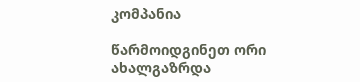კომპანია

წარმოიდგინეთ ორი ახალგაზრდა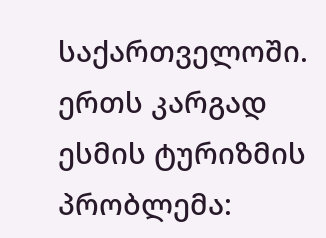საქართველოში. ერთს კარგად ესმის ტურიზმის პრობლემა: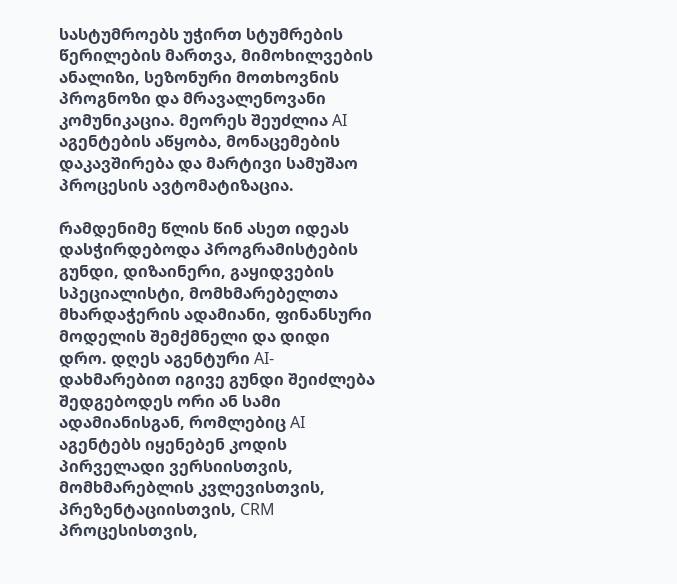სასტუმროებს უჭირთ სტუმრების წერილების მართვა, მიმოხილვების ანალიზი, სეზონური მოთხოვნის პროგნოზი და მრავალენოვანი კომუნიკაცია. მეორეს შეუძლია AI აგენტების აწყობა, მონაცემების დაკავშირება და მარტივი სამუშაო პროცესის ავტომატიზაცია.

რამდენიმე წლის წინ ასეთ იდეას დასჭირდებოდა პროგრამისტების გუნდი, დიზაინერი, გაყიდვების სპეციალისტი, მომხმარებელთა მხარდაჭერის ადამიანი, ფინანსური მოდელის შემქმნელი და დიდი დრო. დღეს აგენტური AI- დახმარებით იგივე გუნდი შეიძლება შედგებოდეს ორი ან სამი ადამიანისგან, რომლებიც AI აგენტებს იყენებენ კოდის პირველადი ვერსიისთვის, მომხმარებლის კვლევისთვის, პრეზენტაციისთვის, CRM პროცესისთვის,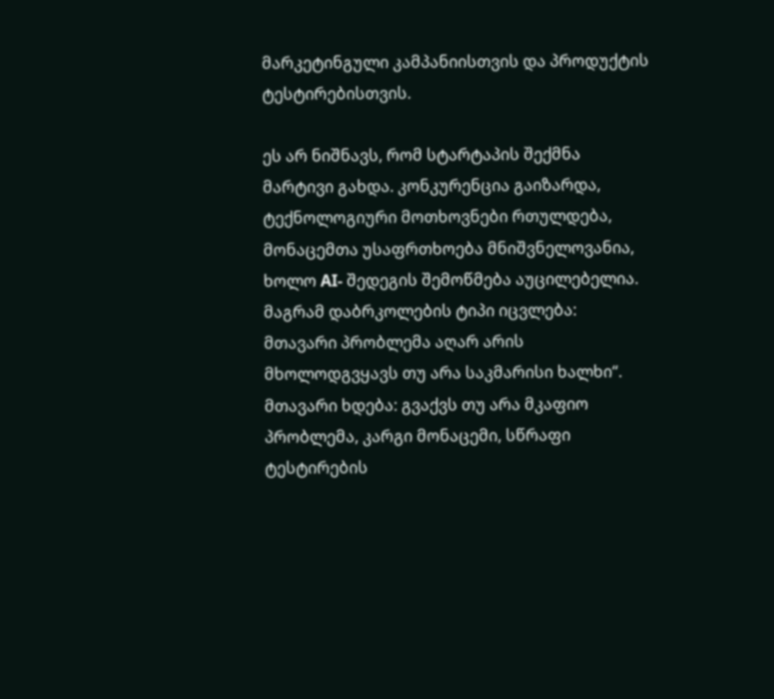მარკეტინგული კამპანიისთვის და პროდუქტის ტესტირებისთვის.

ეს არ ნიშნავს, რომ სტარტაპის შექმნა მარტივი გახდა. კონკურენცია გაიზარდა, ტექნოლოგიური მოთხოვნები რთულდება, მონაცემთა უსაფრთხოება მნიშვნელოვანია, ხოლო AI- შედეგის შემოწმება აუცილებელია. მაგრამ დაბრკოლების ტიპი იცვლება: მთავარი პრობლემა აღარ არის მხოლოდგვყავს თუ არა საკმარისი ხალხი“. მთავარი ხდება: გვაქვს თუ არა მკაფიო პრობლემა, კარგი მონაცემი, სწრაფი ტესტირების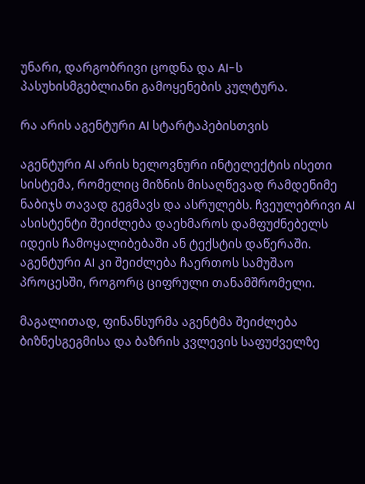უნარი, დარგობრივი ცოდნა და AI-ს პასუხისმგებლიანი გამოყენების კულტურა.

რა არის აგენტური AI სტარტაპებისთვის

აგენტური AI არის ხელოვნური ინტელექტის ისეთი სისტემა, რომელიც მიზნის მისაღწევად რამდენიმე ნაბიჯს თავად გეგმავს და ასრულებს. ჩვეულებრივი AI ასისტენტი შეიძლება დაეხმაროს დამფუძნებელს იდეის ჩამოყალიბებაში ან ტექსტის დაწერაში. აგენტური AI კი შეიძლება ჩაერთოს სამუშაო პროცესში, როგორც ციფრული თანამშრომელი.

მაგალითად, ფინანსურმა აგენტმა შეიძლება ბიზნესგეგმისა და ბაზრის კვლევის საფუძველზე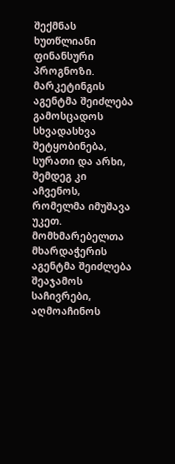შექმნას ხუთწლიანი ფინანსური პროგნოზი. მარკეტინგის აგენტმა შეიძლება გამოსცადოს სხვადასხვა შეტყობინება, სურათი და არხი, შემდეგ კი აჩვენოს, რომელმა იმუშავა უკეთ. მომხმარებელთა მხარდაჭერის აგენტმა შეიძლება შეაჯამოს საჩივრები, აღმოაჩინოს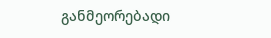განმეორებადი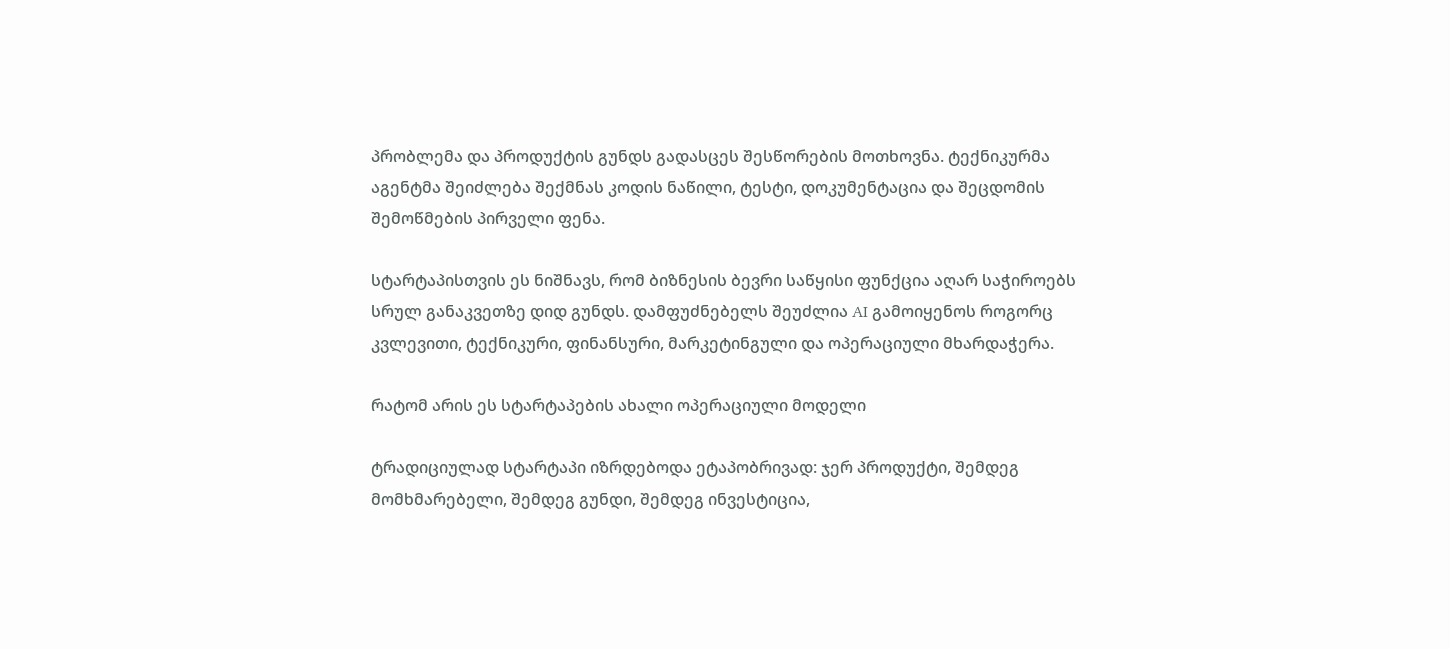პრობლემა და პროდუქტის გუნდს გადასცეს შესწორების მოთხოვნა. ტექნიკურმა აგენტმა შეიძლება შექმნას კოდის ნაწილი, ტესტი, დოკუმენტაცია და შეცდომის შემოწმების პირველი ფენა.

სტარტაპისთვის ეს ნიშნავს, რომ ბიზნესის ბევრი საწყისი ფუნქცია აღარ საჭიროებს სრულ განაკვეთზე დიდ გუნდს. დამფუძნებელს შეუძლია AI გამოიყენოს როგორც კვლევითი, ტექნიკური, ფინანსური, მარკეტინგული და ოპერაციული მხარდაჭერა.

რატომ არის ეს სტარტაპების ახალი ოპერაციული მოდელი

ტრადიციულად სტარტაპი იზრდებოდა ეტაპობრივად: ჯერ პროდუქტი, შემდეგ მომხმარებელი, შემდეგ გუნდი, შემდეგ ინვესტიცია,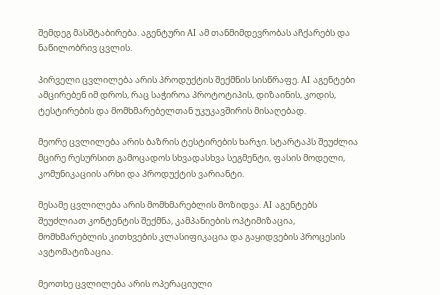შემდეგ მასშტაბირება. აგენტური AI ამ თანმიმდევრობას აჩქარებს და ნაწილობრივ ცვლის.

პირველი ცვლილება არის პროდუქტის შექმნის სისწრაფე. AI აგენტები ამცირებენ იმ დროს, რაც საჭიროა პროტოტიპის, დიზაინის, კოდის, ტესტირების და მომხმარებელთან უკუკავშირის მისაღებად.

მეორე ცვლილება არის ბაზრის ტესტირების ხარჯი. სტარტაპს შეუძლია მცირე რესურსით გამოცადოს სხვადასხვა სეგმენტი, ფასის მოდელი, კომუნიკაციის არხი და პროდუქტის ვარიანტი.

მესამე ცვლილება არის მომხმარებლის მოზიდვა. AI აგენტებს შეუძლიათ კონტენტის შექმნა, კამპანიების ოპტიმიზაცია, მომხმარებლის კითხვების კლასიფიკაცია და გაყიდვების პროცესის ავტომატიზაცია.

მეოთხე ცვლილება არის ოპერაციული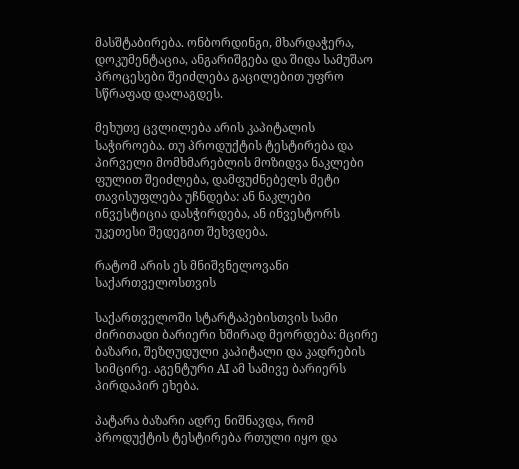მასშტაბირება. ონბორდინგი, მხარდაჭერა, დოკუმენტაცია, ანგარიშგება და შიდა სამუშაო პროცესები შეიძლება გაცილებით უფრო სწრაფად დალაგდეს.

მეხუთე ცვლილება არის კაპიტალის საჭიროება. თუ პროდუქტის ტესტირება და პირველი მომხმარებლის მოზიდვა ნაკლები ფულით შეიძლება, დამფუძნებელს მეტი თავისუფლება უჩნდება: ან ნაკლები ინვესტიცია დასჭირდება, ან ინვესტორს უკეთესი შედეგით შეხვდება.

რატომ არის ეს მნიშვნელოვანი საქართველოსთვის

საქართველოში სტარტაპებისთვის სამი ძირითადი ბარიერი ხშირად მეორდება: მცირე ბაზარი, შეზღუდული კაპიტალი და კადრების სიმცირე. აგენტური AI ამ სამივე ბარიერს პირდაპირ ეხება.

პატარა ბაზარი ადრე ნიშნავდა, რომ პროდუქტის ტესტირება რთული იყო და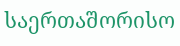საერთაშორისო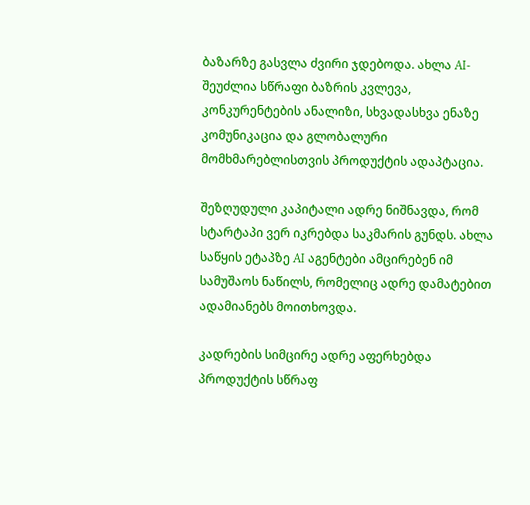ბაზარზე გასვლა ძვირი ჯდებოდა. ახლა AI- შეუძლია სწრაფი ბაზრის კვლევა, კონკურენტების ანალიზი, სხვადასხვა ენაზე კომუნიკაცია და გლობალური მომხმარებლისთვის პროდუქტის ადაპტაცია.

შეზღუდული კაპიტალი ადრე ნიშნავდა, რომ სტარტაპი ვერ იკრებდა საკმარის გუნდს. ახლა საწყის ეტაპზე AI აგენტები ამცირებენ იმ სამუშაოს ნაწილს, რომელიც ადრე დამატებით ადამიანებს მოითხოვდა.

კადრების სიმცირე ადრე აფერხებდა პროდუქტის სწრაფ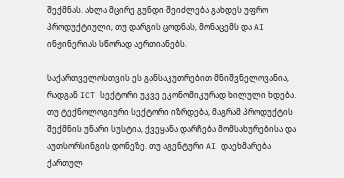შექმნას. ახლა მცირე გუნდი შეიძლება გახდეს უფრო პროდუქტიული, თუ დარგის ცოდნას, მონაცემს და AI ინჟინერიას სწორად აერთიანებს.

საქართველოსთვის ეს განსაკუთრებით მნიშვნელოვანია, რადგან ICT სექტორი უკვე ეკონომიკურად ხილული ხდება. თუ ტექნოლოგიური სექტორი იზრდება, მაგრამ პროდუქტის შექმნის უნარი სუსტია, ქვეყანა დარჩება მომსახურებისა და აუთსორსინგის დონეზე. თუ აგენტური AI დაეხმარება ქართულ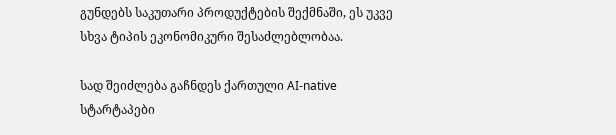გუნდებს საკუთარი პროდუქტების შექმნაში, ეს უკვე სხვა ტიპის ეკონომიკური შესაძლებლობაა.

სად შეიძლება გაჩნდეს ქართული AI-native სტარტაპები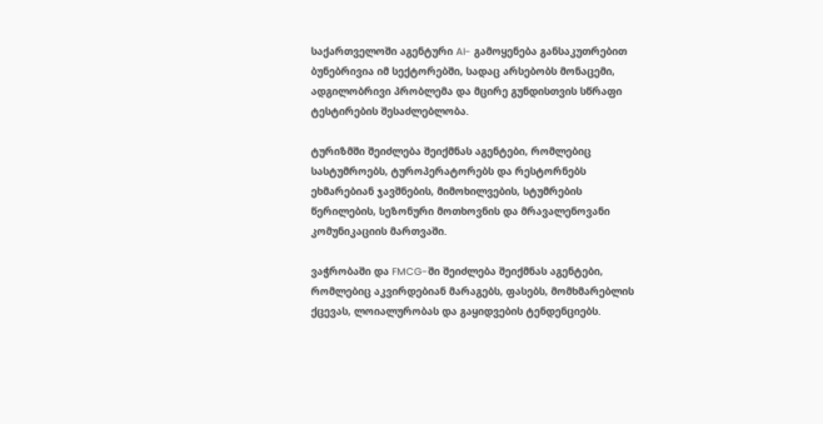საქართველოში აგენტური AI- გამოყენება განსაკუთრებით ბუნებრივია იმ სექტორებში, სადაც არსებობს მონაცემი, ადგილობრივი პრობლემა და მცირე გუნდისთვის სწრაფი ტესტირების შესაძლებლობა.

ტურიზმში შეიძლება შეიქმნას აგენტები, რომლებიც სასტუმროებს, ტუროპერატორებს და რესტორნებს ეხმარებიან ჯავშნების, მიმოხილვების, სტუმრების წერილების, სეზონური მოთხოვნის და მრავალენოვანი კომუნიკაციის მართვაში.

ვაჭრობაში და FMCG-ში შეიძლება შეიქმნას აგენტები, რომლებიც აკვირდებიან მარაგებს, ფასებს, მომხმარებლის ქცევას, ლოიალურობას და გაყიდვების ტენდენციებს.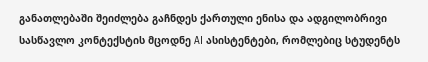განათლებაში შეიძლება გაჩნდეს ქართული ენისა და ადგილობრივი სასწავლო კონტექსტის მცოდნე AI ასისტენტები, რომლებიც სტუდენტს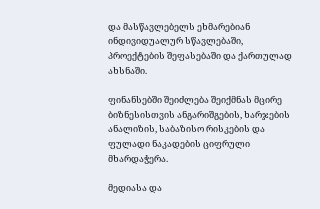და მასწავლებელს ეხმარებიან ინდივიდუალურ სწავლებაში, პროექტების შეფასებაში და ქართულად ახსნაში.

ფინანსებში შეიძლება შეიქმნას მცირე ბიზნესისთვის ანგარიშგების, ხარჯების ანალიზის, საბაზისო რისკების და ფულადი ნაკადების ციფრული მხარდაჭერა.

მედიასა და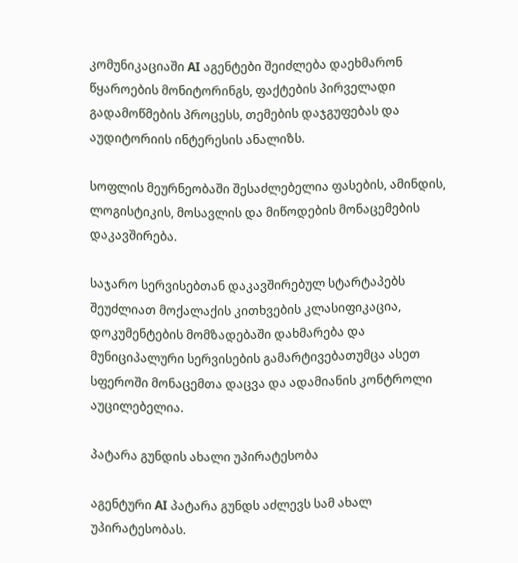კომუნიკაციაში AI აგენტები შეიძლება დაეხმარონ წყაროების მონიტორინგს, ფაქტების პირველადი გადამოწმების პროცესს, თემების დაჯგუფებას და აუდიტორიის ინტერესის ანალიზს.

სოფლის მეურნეობაში შესაძლებელია ფასების, ამინდის, ლოგისტიკის, მოსავლის და მიწოდების მონაცემების დაკავშირება.

საჯარო სერვისებთან დაკავშირებულ სტარტაპებს შეუძლიათ მოქალაქის კითხვების კლასიფიკაცია, დოკუმენტების მომზადებაში დახმარება და მუნიციპალური სერვისების გამარტივებათუმცა ასეთ სფეროში მონაცემთა დაცვა და ადამიანის კონტროლი აუცილებელია.

პატარა გუნდის ახალი უპირატესობა

აგენტური AI პატარა გუნდს აძლევს სამ ახალ უპირატესობას.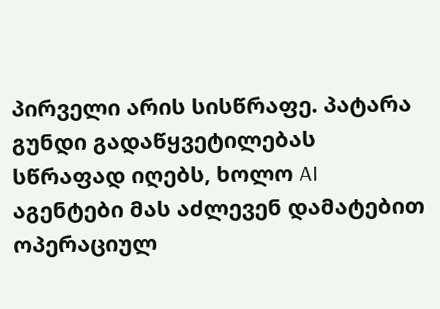პირველი არის სისწრაფე. პატარა გუნდი გადაწყვეტილებას სწრაფად იღებს, ხოლო AI აგენტები მას აძლევენ დამატებით ოპერაციულ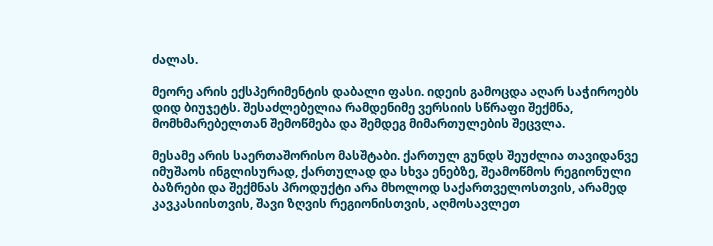ძალას.

მეორე არის ექსპერიმენტის დაბალი ფასი. იდეის გამოცდა აღარ საჭიროებს დიდ ბიუჯეტს. შესაძლებელია რამდენიმე ვერსიის სწრაფი შექმნა, მომხმარებელთან შემოწმება და შემდეგ მიმართულების შეცვლა.

მესამე არის საერთაშორისო მასშტაბი. ქართულ გუნდს შეუძლია თავიდანვე იმუშაოს ინგლისურად, ქართულად და სხვა ენებზე, შეამოწმოს რეგიონული ბაზრები და შექმნას პროდუქტი არა მხოლოდ საქართველოსთვის, არამედ კავკასიისთვის, შავი ზღვის რეგიონისთვის, აღმოსავლეთ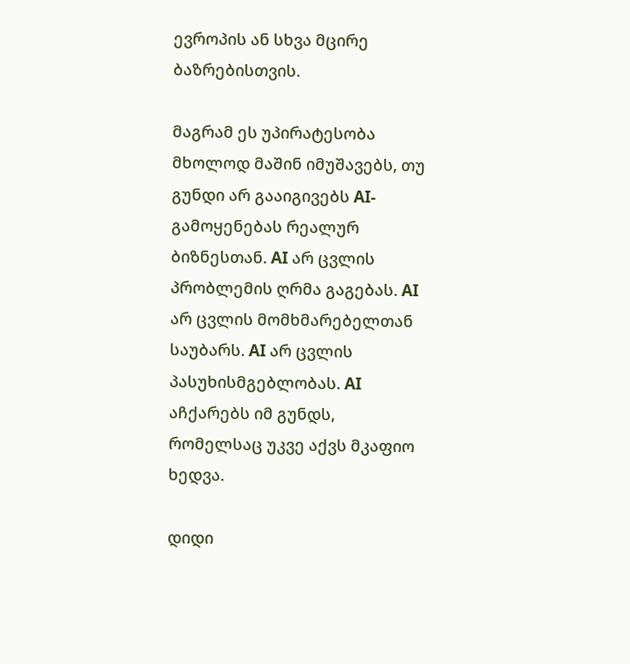ევროპის ან სხვა მცირე ბაზრებისთვის.

მაგრამ ეს უპირატესობა მხოლოდ მაშინ იმუშავებს, თუ გუნდი არ გააიგივებს AI- გამოყენებას რეალურ ბიზნესთან. AI არ ცვლის პრობლემის ღრმა გაგებას. AI არ ცვლის მომხმარებელთან საუბარს. AI არ ცვლის პასუხისმგებლობას. AI აჩქარებს იმ გუნდს, რომელსაც უკვე აქვს მკაფიო ხედვა.

დიდი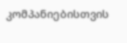კომპანიებისთვის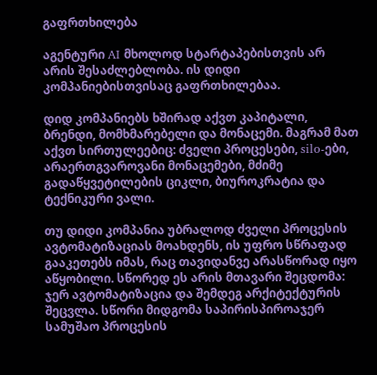გაფრთხილება

აგენტური AI მხოლოდ სტარტაპებისთვის არ არის შესაძლებლობა. ის დიდი კომპანიებისთვისაც გაფრთხილებაა.

დიდ კომპანიებს ხშირად აქვთ კაპიტალი, ბრენდი, მომხმარებელი და მონაცემი. მაგრამ მათ აქვთ სირთულეებიც: ძველი პროცესები, silo-ები, არაერთგვაროვანი მონაცემები, მძიმე გადაწყვეტილების ციკლი, ბიუროკრატია და ტექნიკური ვალი.

თუ დიდი კომპანია უბრალოდ ძველი პროცესის ავტომატიზაციას მოახდენს, ის უფრო სწრაფად გააკეთებს იმას, რაც თავიდანვე არასწორად იყო აწყობილი. სწორედ ეს არის მთავარი შეცდომა: ჯერ ავტომატიზაცია და შემდეგ არქიტექტურის შეცვლა. სწორი მიდგომა საპირისპიროაჯერ სამუშაო პროცესის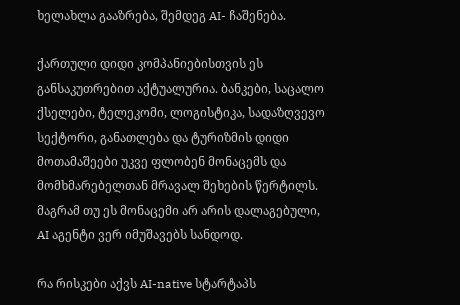ხელახლა გააზრება, შემდეგ AI- ჩაშენება.

ქართული დიდი კომპანიებისთვის ეს განსაკუთრებით აქტუალურია. ბანკები, საცალო ქსელები, ტელეკომი, ლოგისტიკა, სადაზღვევო სექტორი, განათლება და ტურიზმის დიდი მოთამაშეები უკვე ფლობენ მონაცემს და მომხმარებელთან მრავალ შეხების წერტილს. მაგრამ თუ ეს მონაცემი არ არის დალაგებული, AI აგენტი ვერ იმუშავებს სანდოდ.

რა რისკები აქვს AI-native სტარტაპს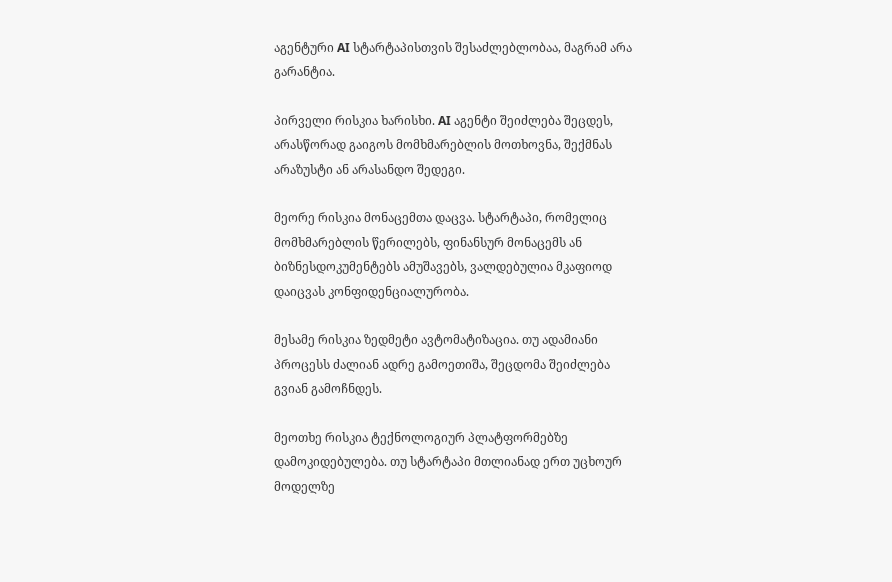აგენტური AI სტარტაპისთვის შესაძლებლობაა, მაგრამ არა გარანტია.

პირველი რისკია ხარისხი. AI აგენტი შეიძლება შეცდეს, არასწორად გაიგოს მომხმარებლის მოთხოვნა, შექმნას არაზუსტი ან არასანდო შედეგი.

მეორე რისკია მონაცემთა დაცვა. სტარტაპი, რომელიც მომხმარებლის წერილებს, ფინანსურ მონაცემს ან ბიზნესდოკუმენტებს ამუშავებს, ვალდებულია მკაფიოდ დაიცვას კონფიდენციალურობა.

მესამე რისკია ზედმეტი ავტომატიზაცია. თუ ადამიანი პროცესს ძალიან ადრე გამოეთიშა, შეცდომა შეიძლება გვიან გამოჩნდეს.

მეოთხე რისკია ტექნოლოგიურ პლატფორმებზე დამოკიდებულება. თუ სტარტაპი მთლიანად ერთ უცხოურ მოდელზე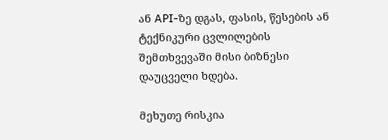ან API-ზე დგას, ფასის, წესების ან ტექნიკური ცვლილების შემთხვევაში მისი ბიზნესი დაუცველი ხდება.

მეხუთე რისკია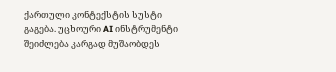ქართული კონტექსტის სუსტი გაგება. უცხოური AI ინსტრუმენტი შეიძლება კარგად მუშაობდეს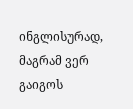ინგლისურად, მაგრამ ვერ გაიგოს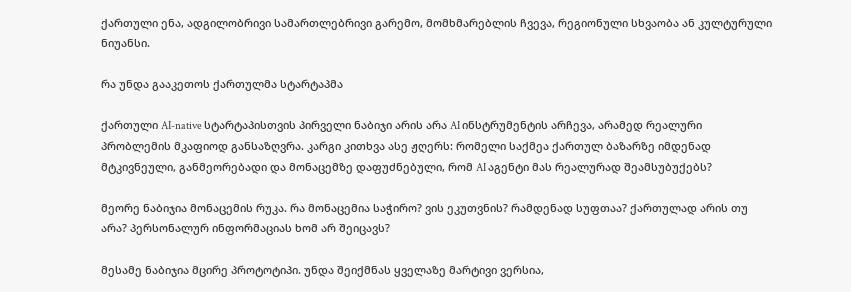ქართული ენა, ადგილობრივი სამართლებრივი გარემო, მომხმარებლის ჩვევა, რეგიონული სხვაობა ან კულტურული ნიუანსი.

რა უნდა გააკეთოს ქართულმა სტარტაპმა

ქართული AI-native სტარტაპისთვის პირველი ნაბიჯი არის არა AI ინსტრუმენტის არჩევა, არამედ რეალური პრობლემის მკაფიოდ განსაზღვრა. კარგი კითხვა ასე ჟღერს: რომელი საქმეა ქართულ ბაზარზე იმდენად მტკივნეული, განმეორებადი და მონაცემზე დაფუძნებული, რომ AI აგენტი მას რეალურად შეამსუბუქებს?

მეორე ნაბიჯია მონაცემის რუკა. რა მონაცემია საჭირო? ვის ეკუთვნის? რამდენად სუფთაა? ქართულად არის თუ არა? პერსონალურ ინფორმაციას ხომ არ შეიცავს?

მესამე ნაბიჯია მცირე პროტოტიპი. უნდა შეიქმნას ყველაზე მარტივი ვერსია,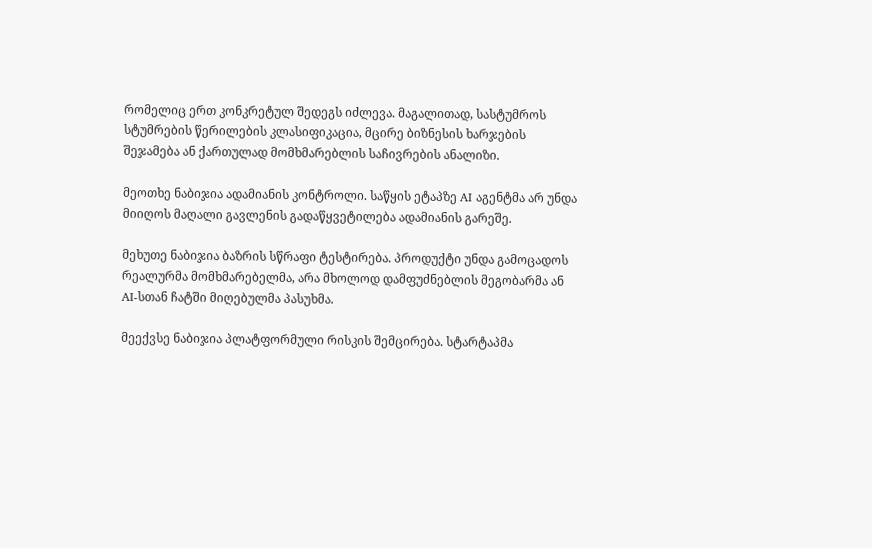რომელიც ერთ კონკრეტულ შედეგს იძლევა. მაგალითად, სასტუმროს სტუმრების წერილების კლასიფიკაცია, მცირე ბიზნესის ხარჯების შეჯამება ან ქართულად მომხმარებლის საჩივრების ანალიზი.

მეოთხე ნაბიჯია ადამიანის კონტროლი. საწყის ეტაპზე AI აგენტმა არ უნდა მიიღოს მაღალი გავლენის გადაწყვეტილება ადამიანის გარეშე.

მეხუთე ნაბიჯია ბაზრის სწრაფი ტესტირება. პროდუქტი უნდა გამოცადოს რეალურმა მომხმარებელმა, არა მხოლოდ დამფუძნებლის მეგობარმა ან AI-სთან ჩატში მიღებულმა პასუხმა.

მეექვსე ნაბიჯია პლატფორმული რისკის შემცირება. სტარტაპმა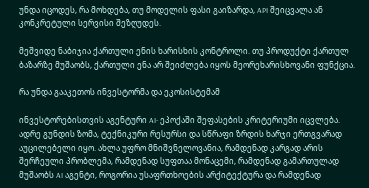უნდა იცოდეს, რა მოხდება, თუ მოდელის ფასი გაიზარდა, API შეიცვალა ან კონკრეტული სერვისი შეზღუდეს.

მეშვიდე ნაბიჯია ქართული ენის ხარისხის კონტროლი. თუ პროდუქტი ქართულ ბაზარზე მუშაობს, ქართული ენა არ შეიძლება იყოს მეორეხარისხოვანი ფუნქცია.

რა უნდა გააკეთოს ინვესტორმა და ეკოსისტემამ

ინვესტორებისთვის აგენტური AI- ეპოქაში შეფასების კრიტერიუმი იცვლება. ადრე გუნდის ზომა, ტექნიკური რესურსი და სწრაფი ზრდის ხარჯი ერთგვარად აუცილებელი იყო. ახლა უფრო მნიშვნელოვანია, რამდენად კარგად არის შერჩეული პრობლემა, რამდენად სუფთაა მონაცემი, რამდენად გამართულად მუშაობს AI აგენტი, როგორია უსაფრთხოების არქიტექტურა და რამდენად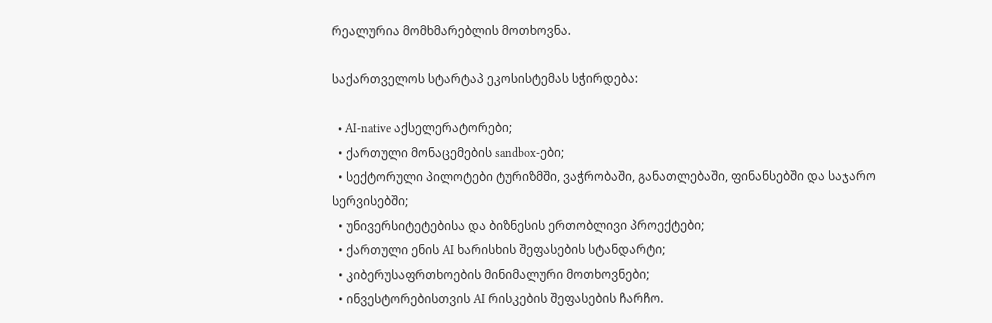რეალურია მომხმარებლის მოთხოვნა.

საქართველოს სტარტაპ ეკოსისტემას სჭირდება:

  • AI-native აქსელერატორები;
  • ქართული მონაცემების sandbox-ები;
  • სექტორული პილოტები ტურიზმში, ვაჭრობაში, განათლებაში, ფინანსებში და საჯარო სერვისებში;
  • უნივერსიტეტებისა და ბიზნესის ერთობლივი პროექტები;
  • ქართული ენის AI ხარისხის შეფასების სტანდარტი;
  • კიბერუსაფრთხოების მინიმალური მოთხოვნები;
  • ინვესტორებისთვის AI რისკების შეფასების ჩარჩო.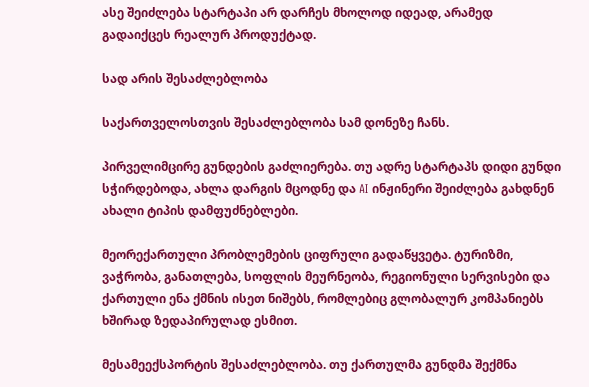ასე შეიძლება სტარტაპი არ დარჩეს მხოლოდ იდეად, არამედ გადაიქცეს რეალურ პროდუქტად.

სად არის შესაძლებლობა

საქართველოსთვის შესაძლებლობა სამ დონეზე ჩანს.

პირველიმცირე გუნდების გაძლიერება. თუ ადრე სტარტაპს დიდი გუნდი სჭირდებოდა, ახლა დარგის მცოდნე და AI ინჟინერი შეიძლება გახდნენ ახალი ტიპის დამფუძნებლები.

მეორექართული პრობლემების ციფრული გადაწყვეტა. ტურიზმი, ვაჭრობა, განათლება, სოფლის მეურნეობა, რეგიონული სერვისები და ქართული ენა ქმნის ისეთ ნიშებს, რომლებიც გლობალურ კომპანიებს ხშირად ზედაპირულად ესმით.

მესამეექსპორტის შესაძლებლობა. თუ ქართულმა გუნდმა შექმნა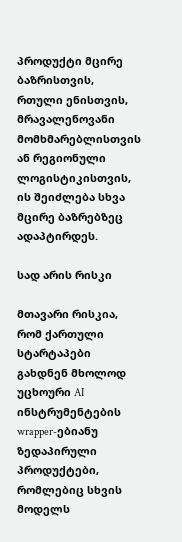პროდუქტი მცირე ბაზრისთვის, რთული ენისთვის, მრავალენოვანი მომხმარებლისთვის ან რეგიონული ლოგისტიკისთვის, ის შეიძლება სხვა მცირე ბაზრებზეც ადაპტირდეს.

სად არის რისკი

მთავარი რისკია, რომ ქართული სტარტაპები გახდნენ მხოლოდ უცხოური AI ინსტრუმენტების wrapper-ებიანუ ზედაპირული პროდუქტები, რომლებიც სხვის მოდელს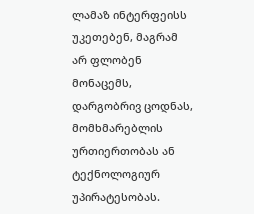ლამაზ ინტერფეისს უკეთებენ, მაგრამ არ ფლობენ მონაცემს, დარგობრივ ცოდნას, მომხმარებლის ურთიერთობას ან ტექნოლოგიურ უპირატესობას.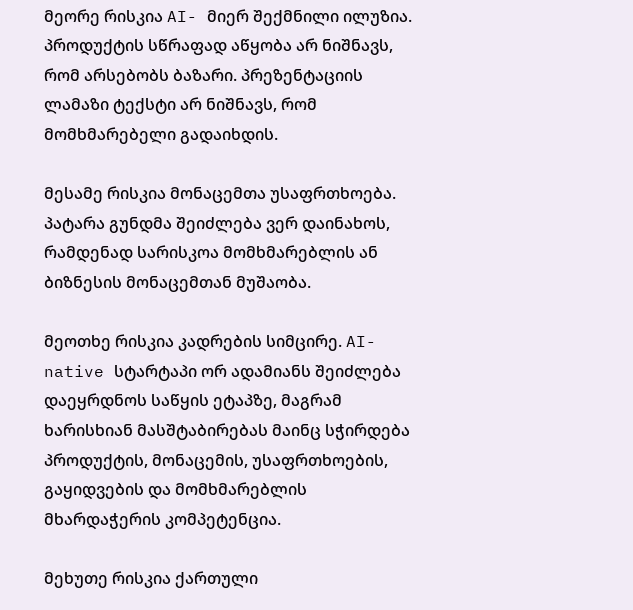მეორე რისკია AI- მიერ შექმნილი ილუზია. პროდუქტის სწრაფად აწყობა არ ნიშნავს, რომ არსებობს ბაზარი. პრეზენტაციის ლამაზი ტექსტი არ ნიშნავს, რომ მომხმარებელი გადაიხდის.

მესამე რისკია მონაცემთა უსაფრთხოება. პატარა გუნდმა შეიძლება ვერ დაინახოს, რამდენად სარისკოა მომხმარებლის ან ბიზნესის მონაცემთან მუშაობა.

მეოთხე რისკია კადრების სიმცირე. AI-native სტარტაპი ორ ადამიანს შეიძლება დაეყრდნოს საწყის ეტაპზე, მაგრამ ხარისხიან მასშტაბირებას მაინც სჭირდება პროდუქტის, მონაცემის, უსაფრთხოების, გაყიდვების და მომხმარებლის მხარდაჭერის კომპეტენცია.

მეხუთე რისკია ქართული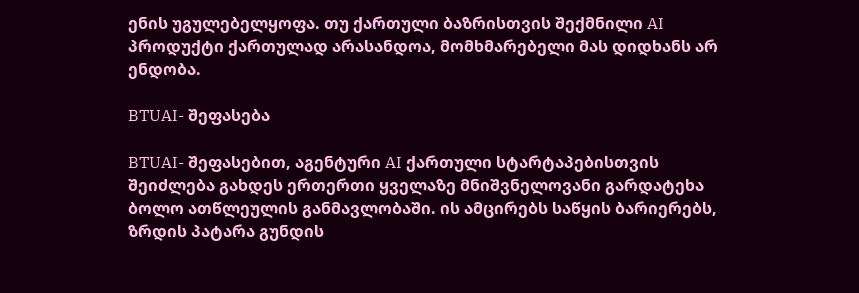ენის უგულებელყოფა. თუ ქართული ბაზრისთვის შექმნილი AI პროდუქტი ქართულად არასანდოა, მომხმარებელი მას დიდხანს არ ენდობა.

BTUAI- შეფასება

BTUAI- შეფასებით, აგენტური AI ქართული სტარტაპებისთვის შეიძლება გახდეს ერთერთი ყველაზე მნიშვნელოვანი გარდატეხა ბოლო ათწლეულის განმავლობაში. ის ამცირებს საწყის ბარიერებს, ზრდის პატარა გუნდის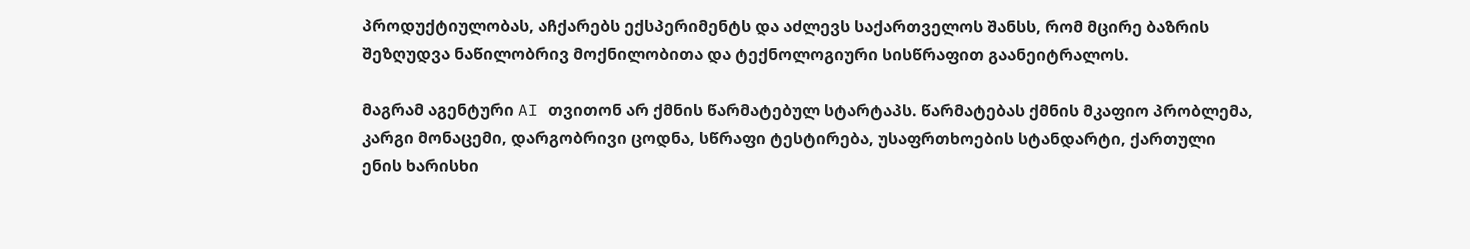პროდუქტიულობას, აჩქარებს ექსპერიმენტს და აძლევს საქართველოს შანსს, რომ მცირე ბაზრის შეზღუდვა ნაწილობრივ მოქნილობითა და ტექნოლოგიური სისწრაფით გაანეიტრალოს.

მაგრამ აგენტური AI თვითონ არ ქმნის წარმატებულ სტარტაპს. წარმატებას ქმნის მკაფიო პრობლემა, კარგი მონაცემი, დარგობრივი ცოდნა, სწრაფი ტესტირება, უსაფრთხოების სტანდარტი, ქართული ენის ხარისხი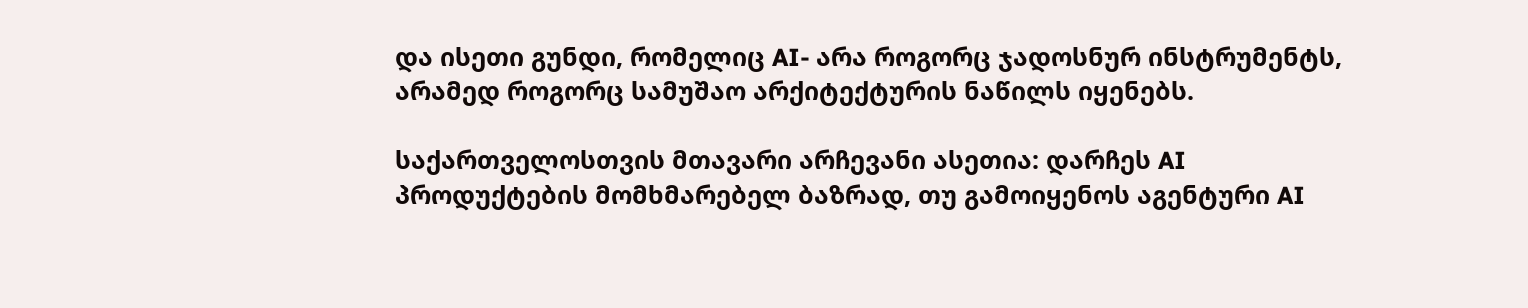და ისეთი გუნდი, რომელიც AI- არა როგორც ჯადოსნურ ინსტრუმენტს, არამედ როგორც სამუშაო არქიტექტურის ნაწილს იყენებს.

საქართველოსთვის მთავარი არჩევანი ასეთია: დარჩეს AI პროდუქტების მომხმარებელ ბაზრად, თუ გამოიყენოს აგენტური AI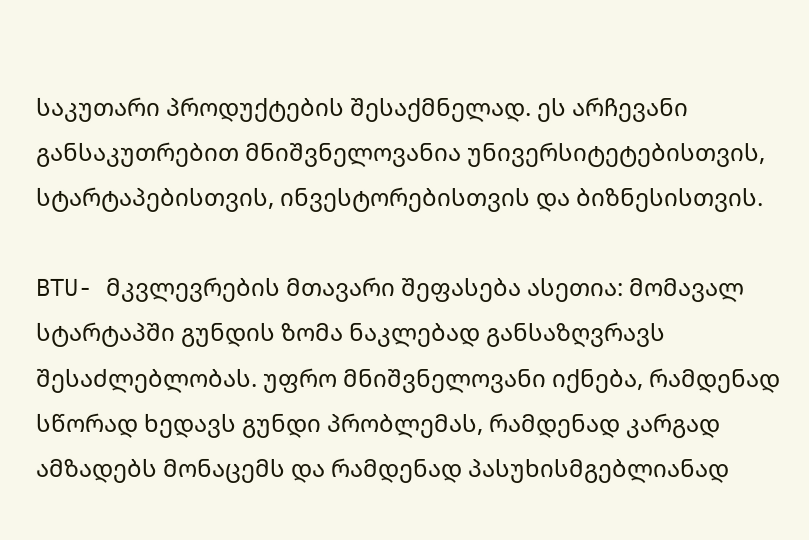საკუთარი პროდუქტების შესაქმნელად. ეს არჩევანი განსაკუთრებით მნიშვნელოვანია უნივერსიტეტებისთვის, სტარტაპებისთვის, ინვესტორებისთვის და ბიზნესისთვის.

BTU- მკვლევრების მთავარი შეფასება ასეთია: მომავალ სტარტაპში გუნდის ზომა ნაკლებად განსაზღვრავს შესაძლებლობას. უფრო მნიშვნელოვანი იქნება, რამდენად სწორად ხედავს გუნდი პრობლემას, რამდენად კარგად ამზადებს მონაცემს და რამდენად პასუხისმგებლიანად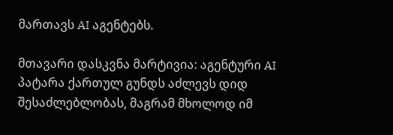მართავს AI აგენტებს.

მთავარი დასკვნა მარტივია: აგენტური AI პატარა ქართულ გუნდს აძლევს დიდ შესაძლებლობას, მაგრამ მხოლოდ იმ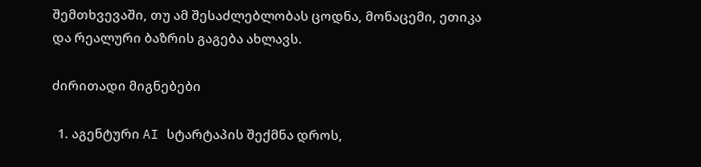შემთხვევაში, თუ ამ შესაძლებლობას ცოდნა, მონაცემი, ეთიკა და რეალური ბაზრის გაგება ახლავს.

ძირითადი მიგნებები

  1. აგენტური AI სტარტაპის შექმნა დროს,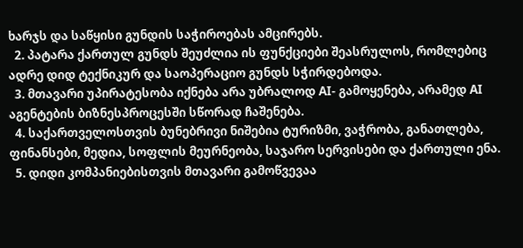ხარჯს და საწყისი გუნდის საჭიროებას ამცირებს.
  2. პატარა ქართულ გუნდს შეუძლია ის ფუნქციები შეასრულოს, რომლებიც ადრე დიდ ტექნიკურ და საოპერაციო გუნდს სჭირდებოდა.
  3. მთავარი უპირატესობა იქნება არა უბრალოდ AI- გამოყენება, არამედ AI აგენტების ბიზნესპროცესში სწორად ჩაშენება.
  4. საქართველოსთვის ბუნებრივი ნიშებია ტურიზმი, ვაჭრობა, განათლება, ფინანსები, მედია, სოფლის მეურნეობა, საჯარო სერვისები და ქართული ენა.
  5. დიდი კომპანიებისთვის მთავარი გამოწვევაა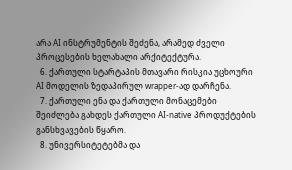არა AI ინსტრუმენტის შეძენა, არამედ ძველი პროცესების ხელახალი არქიტექტურა.
  6. ქართული სტარტაპის მთავარი რისკია უცხოური AI მოდელის ზედაპირულ wrapper-ად დარჩენა.
  7. ქართული ენა და ქართული მონაცემები შეიძლება გახდეს ქართული AI-native პროდუქტების განსხვავების წყარო.
  8. უნივერსიტეტებმა და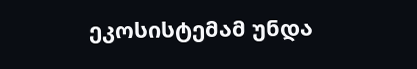ეკოსისტემამ უნდა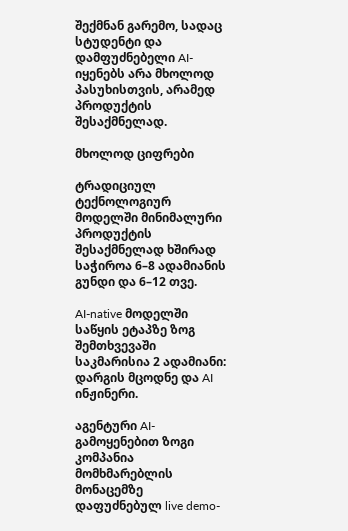შექმნან გარემო, სადაც სტუდენტი და დამფუძნებელი AI- იყენებს არა მხოლოდ პასუხისთვის, არამედ პროდუქტის შესაქმნელად.

მხოლოდ ციფრები

ტრადიციულ ტექნოლოგიურ მოდელში მინიმალური პროდუქტის შესაქმნელად ხშირად საჭიროა 6–8 ადამიანის გუნდი და 6–12 თვე.

AI-native მოდელში საწყის ეტაპზე ზოგ შემთხვევაში საკმარისია 2 ადამიანი: დარგის მცოდნე და AI ინჟინერი.

აგენტური AI- გამოყენებით ზოგი კომპანია მომხმარებლის მონაცემზე დაფუძნებულ live demo-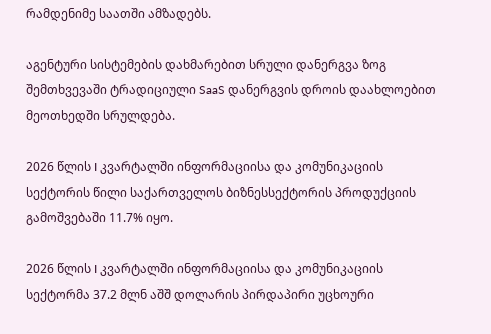რამდენიმე საათში ამზადებს.

აგენტური სისტემების დახმარებით სრული დანერგვა ზოგ შემთხვევაში ტრადიციული SaaS დანერგვის დროის დაახლოებით მეოთხედში სრულდება.

2026 წლის I კვარტალში ინფორმაციისა და კომუნიკაციის სექტორის წილი საქართველოს ბიზნესსექტორის პროდუქციის გამოშვებაში 11.7% იყო.

2026 წლის I კვარტალში ინფორმაციისა და კომუნიკაციის სექტორმა 37.2 მლნ აშშ დოლარის პირდაპირი უცხოური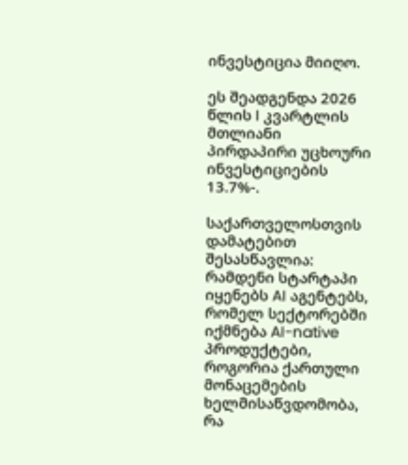ინვესტიცია მიიღო.

ეს შეადგენდა 2026 წლის I კვარტლის მთლიანი პირდაპირი უცხოური ინვესტიციების 13.7%-.

საქართველოსთვის დამატებით შესასწავლია: რამდენი სტარტაპი იყენებს AI აგენტებს, რომელ სექტორებში იქმნება AI-native პროდუქტები, როგორია ქართული მონაცემების ხელმისაწვდომობა, რა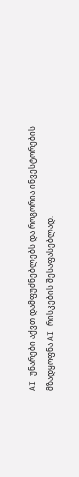AI უნარები აქვთ დამფუძნებლებს და როგორია ინვესტორების მზადყოფნა AI რისკების შესაფასებლად.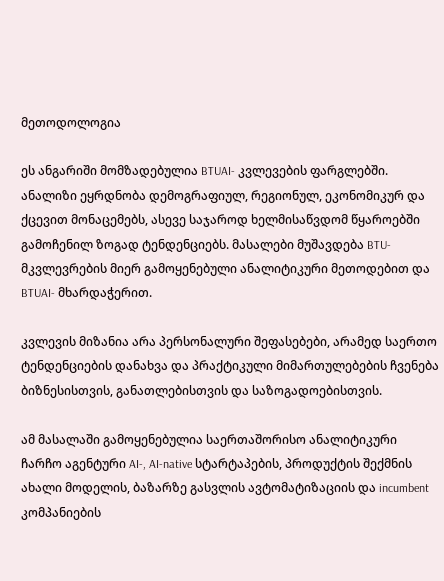მეთოდოლოგია

ეს ანგარიში მომზადებულია BTUAI- კვლევების ფარგლებში. ანალიზი ეყრდნობა დემოგრაფიულ, რეგიონულ, ეკონომიკურ და ქცევით მონაცემებს, ასევე საჯაროდ ხელმისაწვდომ წყაროებში გამოჩენილ ზოგად ტენდენციებს. მასალები მუშავდება BTU- მკვლევრების მიერ გამოყენებული ანალიტიკური მეთოდებით და BTUAI- მხარდაჭერით.

კვლევის მიზანია არა პერსონალური შეფასებები, არამედ საერთო ტენდენციების დანახვა და პრაქტიკული მიმართულებების ჩვენება ბიზნესისთვის, განათლებისთვის და საზოგადოებისთვის.

ამ მასალაში გამოყენებულია საერთაშორისო ანალიტიკური ჩარჩო აგენტური AI-, AI-native სტარტაპების, პროდუქტის შექმნის ახალი მოდელის, ბაზარზე გასვლის ავტომატიზაციის და incumbent კომპანიების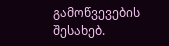გამოწვევების შესახებ.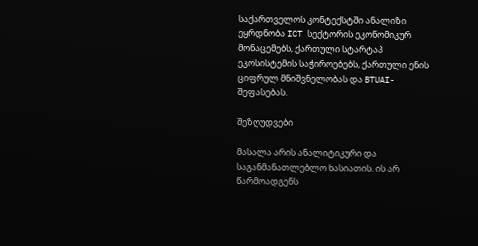საქართველოს კონტექსტში ანალიზი ეყრდნობა ICT სექტორის ეკონომიკურ მონაცემებს, ქართული სტარტაპ ეკოსისტემის საჭიროებებს, ქართული ენის ციფრულ მნიშვნელობას და BTUAI- შეფასებას.

შეზღუდვები

მასალა არის ანალიტიკური და საგანმანათლებლო ხასიათის. ის არ წარმოადგენს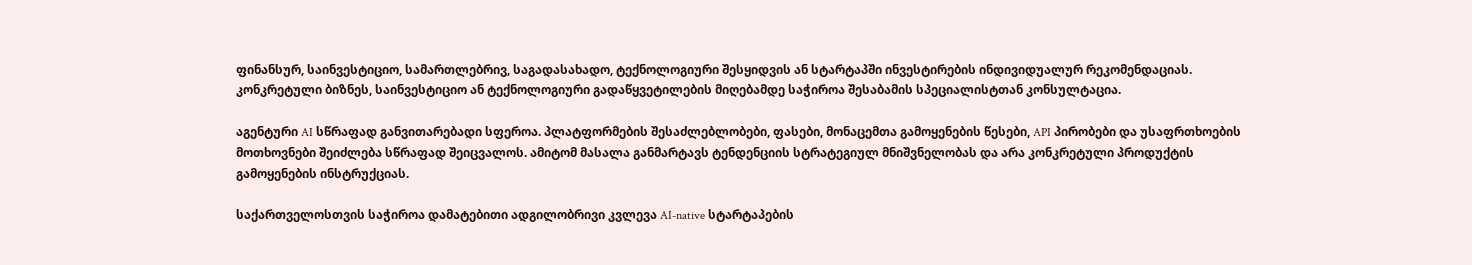ფინანსურ, საინვესტიციო, სამართლებრივ, საგადასახადო, ტექნოლოგიური შესყიდვის ან სტარტაპში ინვესტირების ინდივიდუალურ რეკომენდაციას. კონკრეტული ბიზნეს, საინვესტიციო ან ტექნოლოგიური გადაწყვეტილების მიღებამდე საჭიროა შესაბამის სპეციალისტთან კონსულტაცია.

აგენტური AI სწრაფად განვითარებადი სფეროა. პლატფორმების შესაძლებლობები, ფასები, მონაცემთა გამოყენების წესები, API პირობები და უსაფრთხოების მოთხოვნები შეიძლება სწრაფად შეიცვალოს. ამიტომ მასალა განმარტავს ტენდენციის სტრატეგიულ მნიშვნელობას და არა კონკრეტული პროდუქტის გამოყენების ინსტრუქციას.

საქართველოსთვის საჭიროა დამატებითი ადგილობრივი კვლევა AI-native სტარტაპების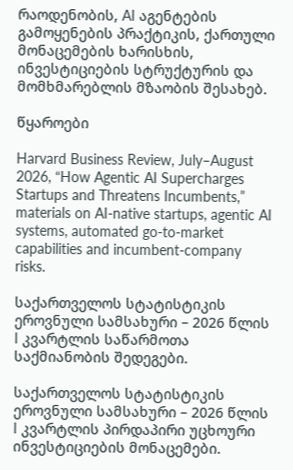რაოდენობის, AI აგენტების გამოყენების პრაქტიკის, ქართული მონაცემების ხარისხის, ინვესტიციების სტრუქტურის და მომხმარებლის მზაობის შესახებ.

წყაროები

Harvard Business Review, July–August 2026, “How Agentic AI Supercharges Startups and Threatens Incumbents,” materials on AI-native startups, agentic AI systems, automated go-to-market capabilities and incumbent-company risks.

საქართველოს სტატისტიკის ეროვნული სამსახური – 2026 წლის I კვარტლის საწარმოთა საქმიანობის შედეგები.

საქართველოს სტატისტიკის ეროვნული სამსახური – 2026 წლის I კვარტლის პირდაპირი უცხოური ინვესტიციების მონაცემები.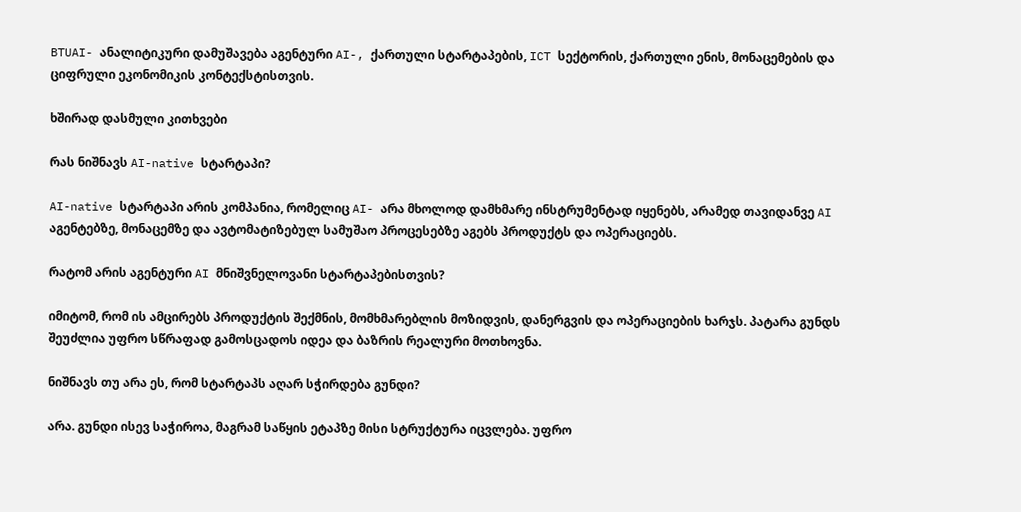BTUAI- ანალიტიკური დამუშავება აგენტური AI-, ქართული სტარტაპების, ICT სექტორის, ქართული ენის, მონაცემების და ციფრული ეკონომიკის კონტექსტისთვის.

ხშირად დასმული კითხვები

რას ნიშნავს AI-native სტარტაპი?

AI-native სტარტაპი არის კომპანია, რომელიც AI- არა მხოლოდ დამხმარე ინსტრუმენტად იყენებს, არამედ თავიდანვე AI აგენტებზე, მონაცემზე და ავტომატიზებულ სამუშაო პროცესებზე აგებს პროდუქტს და ოპერაციებს.

რატომ არის აგენტური AI მნიშვნელოვანი სტარტაპებისთვის?

იმიტომ, რომ ის ამცირებს პროდუქტის შექმნის, მომხმარებლის მოზიდვის, დანერგვის და ოპერაციების ხარჯს. პატარა გუნდს შეუძლია უფრო სწრაფად გამოსცადოს იდეა და ბაზრის რეალური მოთხოვნა.

ნიშნავს თუ არა ეს, რომ სტარტაპს აღარ სჭირდება გუნდი?

არა. გუნდი ისევ საჭიროა, მაგრამ საწყის ეტაპზე მისი სტრუქტურა იცვლება. უფრო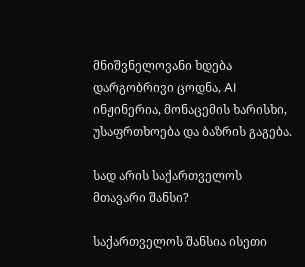მნიშვნელოვანი ხდება დარგობრივი ცოდნა, AI ინჟინერია, მონაცემის ხარისხი, უსაფრთხოება და ბაზრის გაგება.

სად არის საქართველოს მთავარი შანსი?

საქართველოს შანსია ისეთი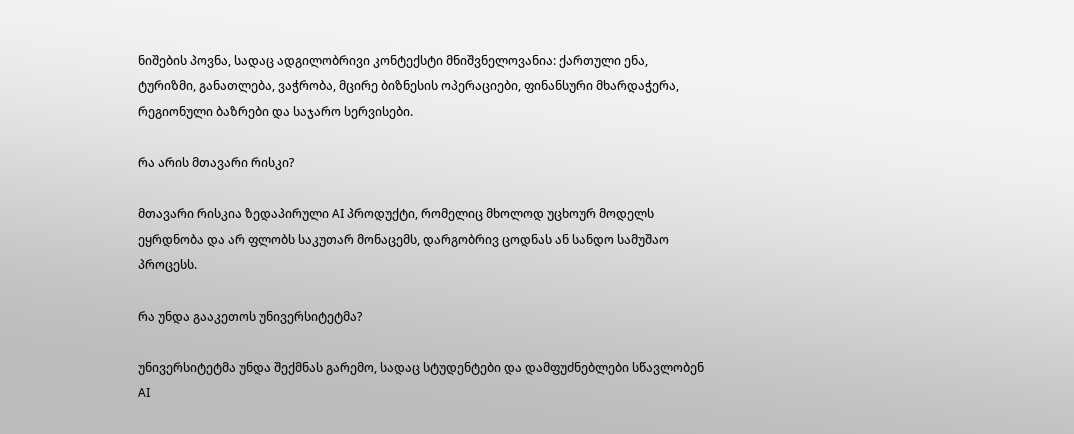ნიშების პოვნა, სადაც ადგილობრივი კონტექსტი მნიშვნელოვანია: ქართული ენა, ტურიზმი, განათლება, ვაჭრობა, მცირე ბიზნესის ოპერაციები, ფინანსური მხარდაჭერა, რეგიონული ბაზრები და საჯარო სერვისები.

რა არის მთავარი რისკი?

მთავარი რისკია ზედაპირული AI პროდუქტი, რომელიც მხოლოდ უცხოურ მოდელს ეყრდნობა და არ ფლობს საკუთარ მონაცემს, დარგობრივ ცოდნას ან სანდო სამუშაო პროცესს.

რა უნდა გააკეთოს უნივერსიტეტმა?

უნივერსიტეტმა უნდა შექმნას გარემო, სადაც სტუდენტები და დამფუძნებლები სწავლობენ AI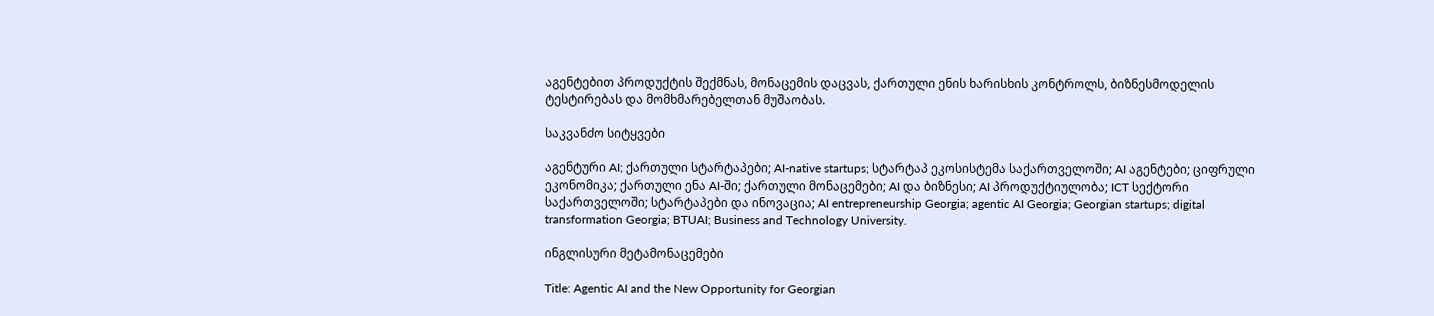აგენტებით პროდუქტის შექმნას, მონაცემის დაცვას, ქართული ენის ხარისხის კონტროლს, ბიზნესმოდელის ტესტირებას და მომხმარებელთან მუშაობას.

საკვანძო სიტყვები

აგენტური AI; ქართული სტარტაპები; AI-native startups; სტარტაპ ეკოსისტემა საქართველოში; AI აგენტები; ციფრული ეკონომიკა; ქართული ენა AI-ში; ქართული მონაცემები; AI და ბიზნესი; AI პროდუქტიულობა; ICT სექტორი საქართველოში; სტარტაპები და ინოვაცია; AI entrepreneurship Georgia; agentic AI Georgia; Georgian startups; digital transformation Georgia; BTUAI; Business and Technology University.

ინგლისური მეტამონაცემები

Title: Agentic AI and the New Opportunity for Georgian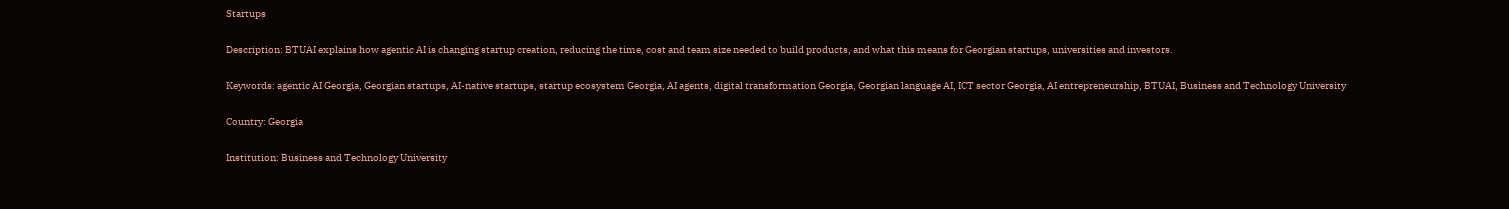Startups

Description: BTUAI explains how agentic AI is changing startup creation, reducing the time, cost and team size needed to build products, and what this means for Georgian startups, universities and investors.

Keywords: agentic AI Georgia, Georgian startups, AI-native startups, startup ecosystem Georgia, AI agents, digital transformation Georgia, Georgian language AI, ICT sector Georgia, AI entrepreneurship, BTUAI, Business and Technology University

Country: Georgia

Institution: Business and Technology University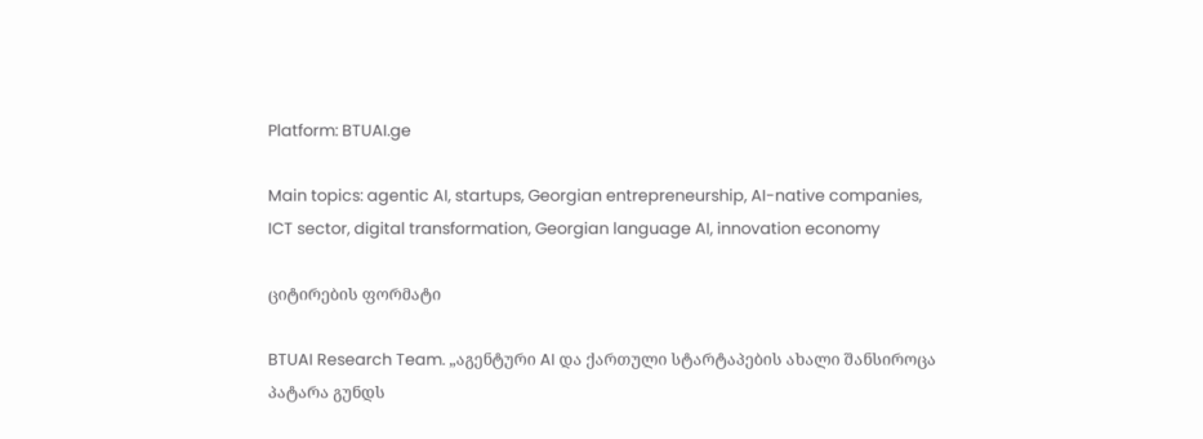Platform: BTUAI.ge

Main topics: agentic AI, startups, Georgian entrepreneurship, AI-native companies, ICT sector, digital transformation, Georgian language AI, innovation economy

ციტირების ფორმატი

BTUAI Research Team. „აგენტური AI და ქართული სტარტაპების ახალი შანსიროცა პატარა გუნდს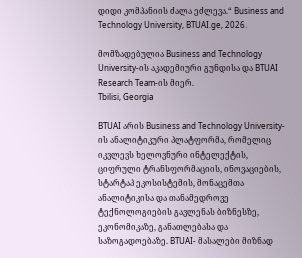დიდი კომპანიის ძალა ეძლევა.“ Business and Technology University, BTUAI.ge, 2026.

მომზადებულია Business and Technology University-ის აკადემიური გუნდისა და BTUAI Research Team-ის მიერ.
Tbilisi, Georgia

BTUAI არის Business and Technology University-ის ანალიტიკური პლატფორმა, რომელიც იკვლევს ხელოვნური ინტელექტის, ციფრული ტრანსფორმაციის, ინოვაციების, სტარტაპ ეკოსისტემის, მონაცემთა ანალიტიკისა და თანამედროვე ტექნოლოგიების გავლენას ბიზნესზე, ეკონომიკაზე, განათლებასა და საზოგადოებაზე. BTUAI- მასალები მიზნად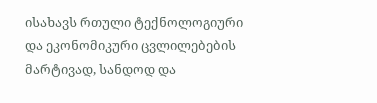ისახავს რთული ტექნოლოგიური და ეკონომიკური ცვლილებების მარტივად, სანდოდ და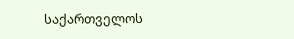საქართველოს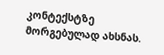კონტექსტზე მორგებულად ახსნას.